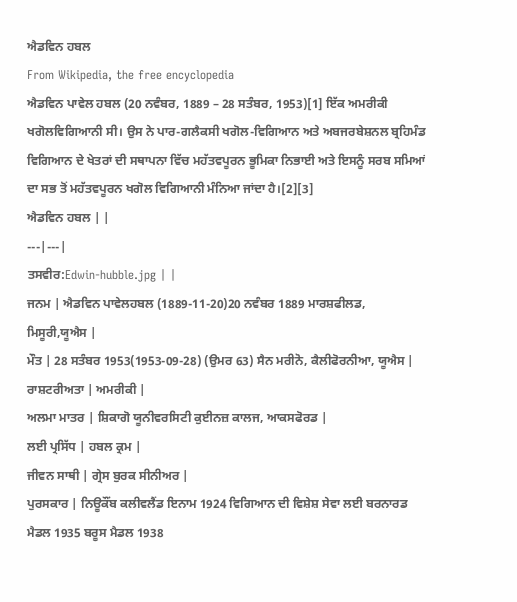ਐਡਵਿਨ ਹਬਲ
From Wikipedia, the free encyclopedia
ਐਡਵਿਨ ਪਾਵੇਲ ਹਬਲ (20 ਨਵੰਬਰ, 1889 – 28 ਸਤੰਬਰ, 1953)[1] ਇੱਕ ਅਮਰੀਕੀ ਖਗੋਲਵਿਗਿਆਨੀ ਸੀ। ਉਸ ਨੇ ਪਾਰ-ਗਲੈਕਸੀ ਖਗੋਲ-ਵਿਗਿਆਨ ਅਤੇ ਅਬਜਰਬੇਸ਼ਨਲ ਬ੍ਰਹਿਮੰਡ ਵਿਗਿਆਨ ਦੇ ਖੇਤਰਾਂ ਦੀ ਸਥਾਪਨਾ ਵਿੱਚ ਮਹੱਤਵਪੂਰਨ ਭੂਮਿਕਾ ਨਿਭਾਈ ਅਤੇ ਇਸਨੂੰ ਸਰਬ ਸਮਿਆਂ ਦਾ ਸਭ ਤੋਂ ਮਹੱਤਵਪੂਰਨ ਖਗੋਲ ਵਿਗਿਆਨੀ ਮੰਨਿਆ ਜਾਂਦਾ ਹੈ।[2][3]
ਐਡਵਿਨ ਹਬਲ | |
---|---|
ਤਸਵੀਰ:Edwin-hubble.jpg | |
ਜਨਮ | ਐਡਵਿਨ ਪਾਵੇਲਹਬਲ (1889-11-20)20 ਨਵੰਬਰ 1889 ਮਾਰਸ਼ਫੀਲਡ, ਮਿਸੂਰੀ,ਯੂਐਸ |
ਮੌਤ | 28 ਸਤੰਬਰ 1953(1953-09-28) (ਉਮਰ 63) ਸੈਨ ਮਰੀਨੋ, ਕੈਲੀਫੋਰਨੀਆ, ਯੂਐਸ |
ਰਾਸ਼ਟਰੀਅਤਾ | ਅਮਰੀਕੀ |
ਅਲਮਾ ਮਾਤਰ | ਸ਼ਿਕਾਗੋ ਯੂਨੀਵਰਸਿਟੀ ਕੁਈਨਜ਼ ਕਾਲਜ, ਆਕਸਫੋਰਡ |
ਲਈ ਪ੍ਰਸਿੱਧ | ਹਬਲ ਕ੍ਰਮ |
ਜੀਵਨ ਸਾਥੀ | ਗ੍ਰੇਸ ਬੁਰਕ ਸੀਨੀਅਰ |
ਪੁਰਸਕਾਰ | ਨਿਊਕੌਂਬ ਕਲੀਵਲੈਂਡ ਇਨਾਮ 1924 ਵਿਗਿਆਨ ਦੀ ਵਿਸ਼ੇਸ਼ ਸੇਵਾ ਲਈ ਬਰਨਾਰਡ ਮੈਡਲ 1935 ਬਰੂਸ ਮੈਡਲ 1938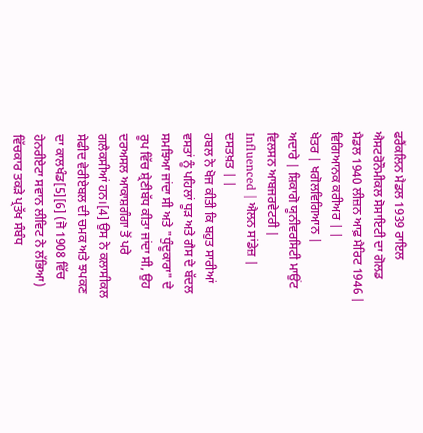ਫਰੈਂਕਲਿਨ ਮੈਡਲ 1939 ਰਾਇਲ ਐਸਟਰੋਨੌਮੀਕਲ ਸੋਸਾਇਟੀ ਦਾ ਗੋਲਡ ਮੈਡਲ 1940 ਲੀਜ਼ਨ ਆਫ਼ ਮੈਰਿਟ 1946 |
ਵਿਗਿਆਨਕ ਕਰੀਅਰ | |
ਖੇਤਰ | ਖਗੋਲਵਿਗਿਆਨ |
ਅਦਾਰੇ | ਸ਼ਿਕਾਗੋ ਯੂਨੀਵਰਸਿਟੀ ਮਾਉਂਟ ਵਿਲਸਨ ਆਬਜਰਵੇਟਰੀ |
Influenced | ਐਲਨ ਸਾਂਡੇਜ਼ |
ਦਸਤਖ਼ਤ | |
ਹਬਲ ਨੇ ਖੋਜ ਕੀਤੀ ਕਿ ਬਹੁਤ ਸਾਰੀਆਂ ਵਸਤਾਂ ਨੂੰ ਪਹਿਲਾਂ ਧੂੜ ਅਤੇ ਗੈਸ ਦੇ ਬੱਦਲ ਸਮਝਿਆ ਜਾਂਦਾ ਸੀ ਅਤੇ "ਧੁੰਦੂਕਾਰਾ" ਦੇ ਰੂਪ ਵਿੱਚ ਸ਼੍ਰੇਣੀਬੱਧ ਕੀਤਾ ਜਾਂਦਾ ਸੀ, ਉਹ ਦਰਅਸਲ ਆਕਾਸ਼ਗੰਗਾ ਤੋਂ ਪਰੇ ਗਲੈਕਸੀਆਂ ਹਨ।[4] ਉਸ ਨੇ ਕਲਾਸੀਕਲ ਸੇਫੀਦ ਵੇਰੀਏਬਲ ਦੀ ਚਮਕ ਅਤੇ ਝਪਕਣ ਦਾ ਕਾਲਖੰਡ[5][6] (ਜੋ 1908 ਵਿੱਚ ਹੇਨਰੀਏਟਾ ਸਵਾਨ ਲੀਵਿਟ ਨੇ ਲੱਭਿਆ) ਵਿੱਚਕਾਰ ਤਕੜੇ ਪ੍ਰਤੱਖ ਸੰਬੰਧ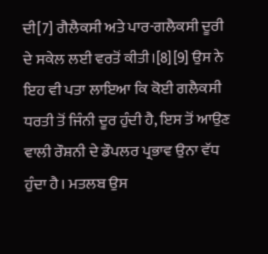ਦੀ[7] ਗੈਲੈਕਸੀ ਅਤੇ ਪਾਰ-ਗਲੈਕਸੀ ਦੂਰੀ ਦੇ ਸਕੇਲ ਲਈ ਵਰਤੋਂ ਕੀਤੀ।[8][9] ਉਸ ਨੇ ਇਹ ਵੀ ਪਤਾ ਲਾਇਆ ਕਿ ਕੋਈ ਗਲੈਕਸੀ ਧਰਤੀ ਤੋਂ ਜਿੰਨੀ ਦੂਰ ਹੁੰਦੀ ਹੈ, ਇਸ ਤੋਂ ਆਉਣ ਵਾਲੀ ਰੌਸ਼ਨੀ ਦੇ ਡੌਪਲਰ ਪ੍ਰਭਾਵ ਉਨਾ ਵੱਧ ਹੁੰਦਾ ਹੈ। ਮਤਲਬ ਉਸ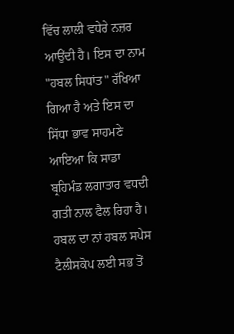ਵਿੱਚ ਲਾਲੀ ਵਧੇਰੇ ਨਜ਼ਰ ਆਉਂਦੀ ਹੈ। ਇਸ ਦਾ ਨਾਮ "ਹਬਲ ਸਿਧਾਂਤ" ਰੱਖਿਆ ਗਿਆ ਹੈ ਅਤੇ ਇਸ ਦਾ ਸਿੱਧਾ ਭਾਵ ਸਾਹਮਣੇ ਆਇਆ ਕਿ ਸਾਡਾ ਬ੍ਰਹਿਮੰਡ ਲਗਾਤਾਰ ਵਧਦੀ ਗਤੀ ਨਾਲ ਫੈਲ ਰਿਹਾ ਹੈ।
ਹਬਲ ਦਾ ਨਾਂ ਹਬਲ ਸਪੇਸ ਟੈਲੀਸਕੋਪ ਲਈ ਸਭ ਤੋਂ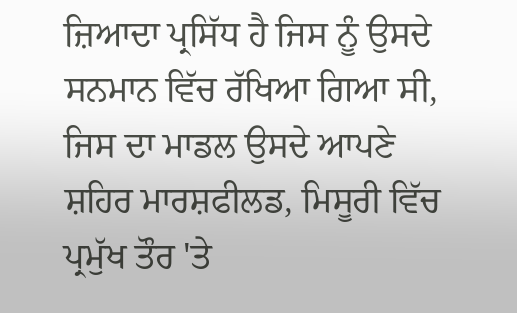ਜ਼ਿਆਦਾ ਪ੍ਰਸਿੱਧ ਹੈ ਜਿਸ ਨੂੰ ਉਸਦੇ ਸਨਮਾਨ ਵਿੱਚ ਰੱਖਿਆ ਗਿਆ ਸੀ, ਜਿਸ ਦਾ ਮਾਡਲ ਉਸਦੇ ਆਪਣੇ ਸ਼ਹਿਰ ਮਾਰਸ਼ਫੀਲਡ, ਮਿਸੂਰੀ ਵਿੱਚ ਪ੍ਰਮੁੱਖ ਤੌਰ 'ਤੇ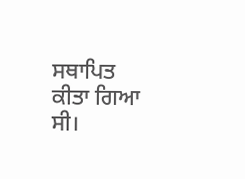ਸਥਾਪਿਤ ਕੀਤਾ ਗਿਆ ਸੀ।